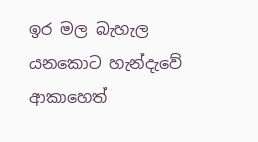ඉර මල බැහැල යනකොට හැන්දැවේ
ආකාහෙත්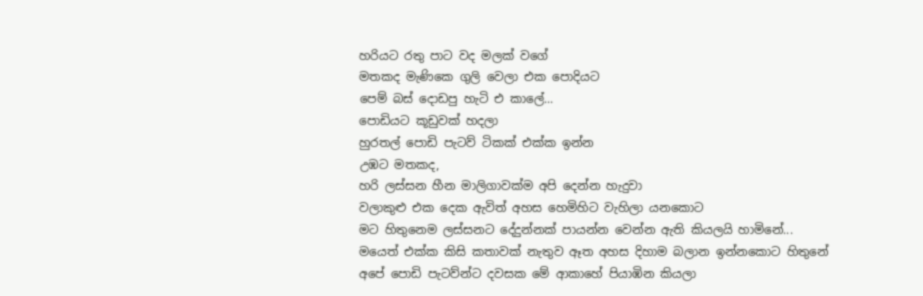හරියට රතු පාට වද මලක් වගේ
මතකද මැණිකෙ ගුලි වෙලා එක පොදියට
පෙම් බස් දොඩපු හැටි එ කාලේ...
පොඩියට කූඩුවක් හදලා
හුරතල් පොඩි පැටව් ටිකක් එක්ක ඉන්න
උඹට මතකද,
හරි ලස්සන හීන මාලිගාවක්ම අපි දෙන්න හැදුවා
වලාකුළු එක දෙක ඇවිත් අහස හෙමිහිට වැහිලා යනකොට
මට හිතුනෙම ලස්සනට දේදුන්නක් පායන්න වෙන්න ඇති කියලයි හාමිනේ...
මයෙත් එක්ක කිසි කතාවක් නැතුව ඈත අහස දිහාම බලාන ඉන්නකොට හිතුනේ
අපේ පොඩි පැටව්න්ට දවසක මේ ආකාහේ පියාඹින කියලා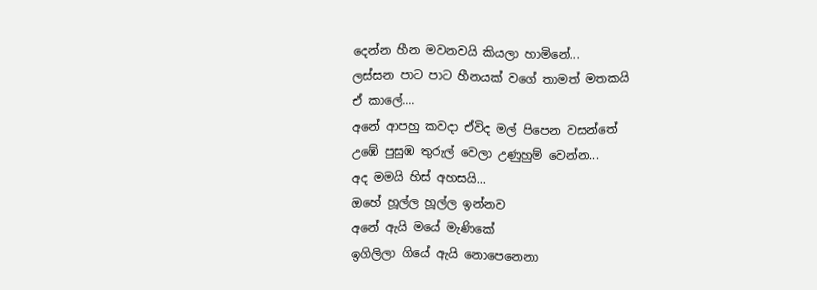දෙන්න හීන මවනවයි කියලා හාමිනේ...
ලස්සන පාට පාට හීනයක් වගේ තාමත් මතකයි
ඒ කාලේ....
අනේ ආපහු කවදා ඒවිද මල් පිපෙන වසන්තේ
උඹේ පුසුඹ තුරුල් වෙලා උණුහුම් වෙන්න...
අද මමයි හිස් අහසයි...
ඔහේ හූල්ල හූල්ල ඉන්නව
අනේ ඇයි මයේ මැණිකේ
ඉගිලිලා ගියේ ඇයි නොපෙනෙනා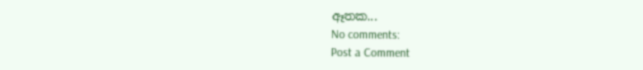ඈතක...
No comments:
Post a Comment